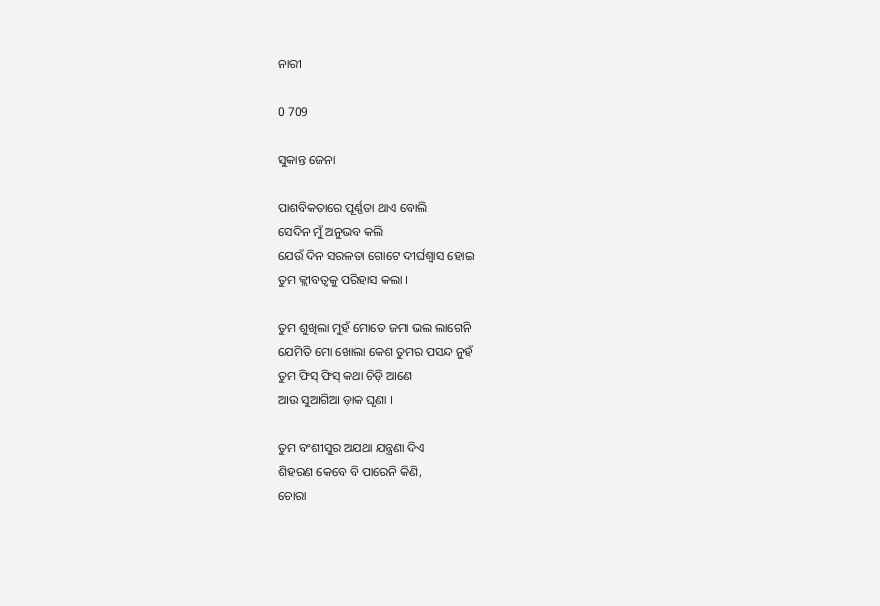ନାରୀ

0 709

ସୁକାନ୍ତ ଜେନା

ପାଶବିକତାରେ ପୂର୍ଣ୍ଣତା ଥାଏ ବୋଲି
ସେଦିନ ମୁଁ ଅନୁଭବ କଲି
ଯେଉଁ ଦିନ ସରଳତା ଗୋଟେ ଦୀର୍ଘଶ୍ୱାସ ହୋଇ
ତୁମ କ୍ଲୀବତ୍ୱକୁ ପରିହାସ କଲା ।

ତୁମ ଶୁଖିଲା ମୁହଁ ମୋତେ ଜମା ଭଲ ଲାଗେନି
ଯେମିତି ମୋ ଖୋଲା କେଶ ତୁମର ପସନ୍ଦ ନୁହଁ
ତୁମ ଫିସ୍ ଫିସ୍ କଥା ଚିଡ଼ି ଆଣେ
ଆଉ ସୁଆଗିଆ ଡ଼ାକ ଘୃଣା ।

ତୁମ ବଂଶୀସୁର ଅଯଥା ଯନ୍ତ୍ରଣା ଦିଏ
ଶିହରଣ କେବେ ବି ପାରେନି କିଣି,
ଚୋରା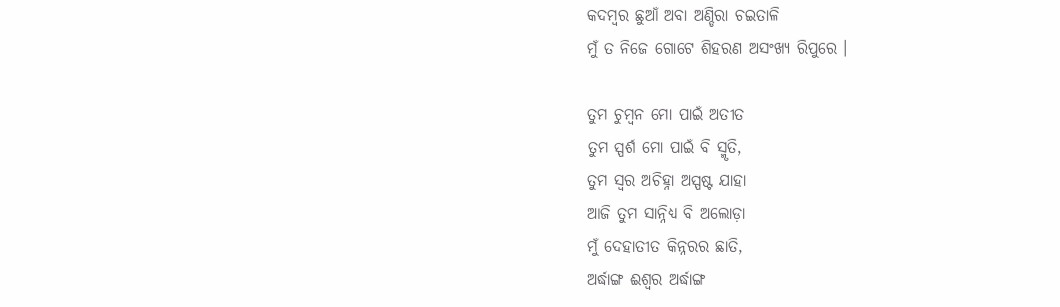କଦମ୍ବର ଛୁଆଁ ଅବା ଅଣ୍ଡିରା ଚଇତାଳି
ମୁଁ ତ ନିଜେ ଗୋଟେ ଶିହରଣ ଅସଂଖ୍ୟ ରିପୁରେ ।

ତୁମ ଚୁମ୍ବନ ମୋ ପାଇଁ ଅତୀତ
ତୁମ ସ୍ପର୍ଶ ମୋ ପାଇଁ ବି ସ୍ମୃତି,
ତୁମ ସ୍ୱର ଅଚିହ୍ନା ଅସ୍ପଷ୍ଟ ଯାହା
ଆଜି ତୁମ ସାନ୍ନିଧ୍ୟ ବି ଅଲୋଡ଼ା
ମୁଁ ଦେହାତୀତ କିନ୍ନରର ଛାତି,
ଅର୍ଦ୍ଧାଙ୍ଗ ଈଶ୍ୱର ଅର୍ଦ୍ଧାଙ୍ଗ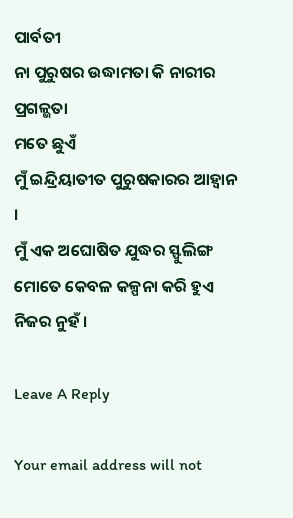ପାର୍ବତୀ
ନା ପୁରୁଷର ଉଦ୍ଧାମତା କି ନାରୀର ପ୍ରଗଳ୍ଭତା
ମତେ ଛୁଏଁ
ମୁଁ ଇନ୍ଦ୍ରିୟାତୀତ ପୁରୁଷକାରର ଆହ୍ୱାନ ।
ମୁଁ ଏକ ଅଘୋଷିତ ଯୁଦ୍ଧର ସ୍ଫୁଲିଙ୍ଗ
ମୋତେ କେବଳ କଳ୍ପନା କରି ହୁଏ ନିଜର ନୁହଁ ।

Leave A Reply

Your email address will not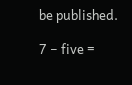be published.

7 − five =